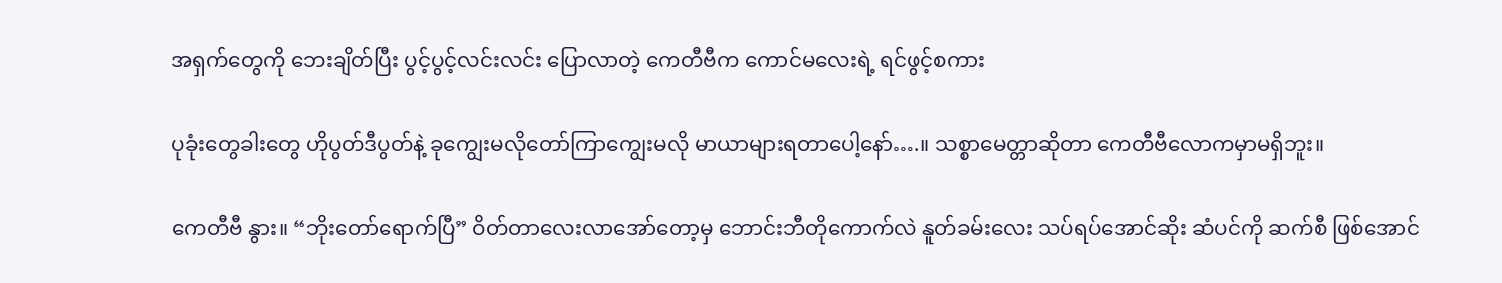အရှက်တွေကို ဘေးချိတ်ပြီး ပွင့်ပွင့်လင်းလင်း ပြောလာတဲ့ ကေတီဗီက ကောင်မလေးရဲ့ ရင်ဖွင့်စကား

ပုခုံးတွေခါးတွေ ဟိုပွတ်ဒီပွတ်နဲ့ ခုကျွေးမလိုတော်ကြာကျွေးမလို မာယာများရတာပေါ့နော်….။ သစ္စာမေတ္တာဆိုတာ ကေတီဗီလောကမှာမရှိဘူး။

ကေတီဗီ နွား။ “ဘိုးတော်ရောက်ပြီ” ဝိတ်တာလေးလာအော်တော့မှ ဘောင်းဘီတိုကောက်လဲ နူတ်ခမ်းလေး သပ်ရပ်အောင်ဆိုး ဆံပင်ကို ဆက်စီ ဖြစ်အောင်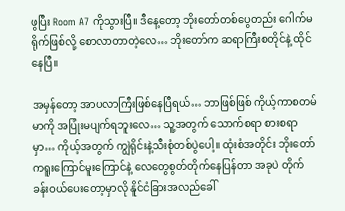ဖွပြီး Room A7 ကိုသွားပြီ။ ဒီနေ့တော့ ဘိုးတော်တစ်ပွေတည်း ဂေါက်မရိုက်ဖြစ်လို့ စောလာတာတဲ့လေ… ဘိုးတော်က ဆရာကြီးစတိုင်နဲ့ ထိုင်နေပြီ။

အမှန်တော့ အာပလာကြီးဖြစ်နေပြီရယ်… ဘာဖြစ်ဖြစ် ကိုယ့်ကာစတမ်မာကို အပြုံးမပျက်ရဘူးလေ… သူ့အတွက် သောက်စရာ စားစရာမှာ… ကိုယ့်အတွက် ကျွဲရိုင်းနဲ့သီးစုံတစ်ပွဲပေါ့။ ထုံးစံအတိုင်း ဘိုးတော်ကရူးကြောင်မူးကြောင်နဲ့ လေတွေစွတ်တိုက်နေပြန်တာ အခုပဲ တိုက်ခန်းဝယ်ပေးတော့မှာလို နိူင်ငံခြားအလည်ခေါ်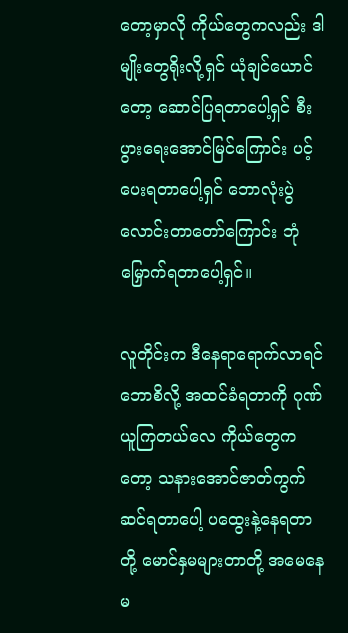တော့မှာလို ကိုယ်တွေကလည်း ဒါမျိုးတွေရိုးလို့ရှင် ယုံချင်ယောင်တော့ ဆောင်ပြရတာပေါ့ရှင် စီးပွားရေးအောင်မြင်ကြောင်း ပင့်ပေးရတာပေါ့ရှင် ဘောလုံးပွဲလောင်းတာတော်ကြောင်း ဘုံမြှောက်ရတာပေါ့ရှင်။

လူတိုင်းက ဒီနေရာရောက်လာရင် ဘောစိလို့ အထင်ခံရတာကို ဂုဏ်ယူကြတယ်လေ ကိုယ်တွေကတော့ သနားအောင်ဇာတ်ကွက်ဆင်ရတာပေါ့ ပထွေးနဲ့နေရတာတို့ မောင်နှမများတာတို့ အမေနေမ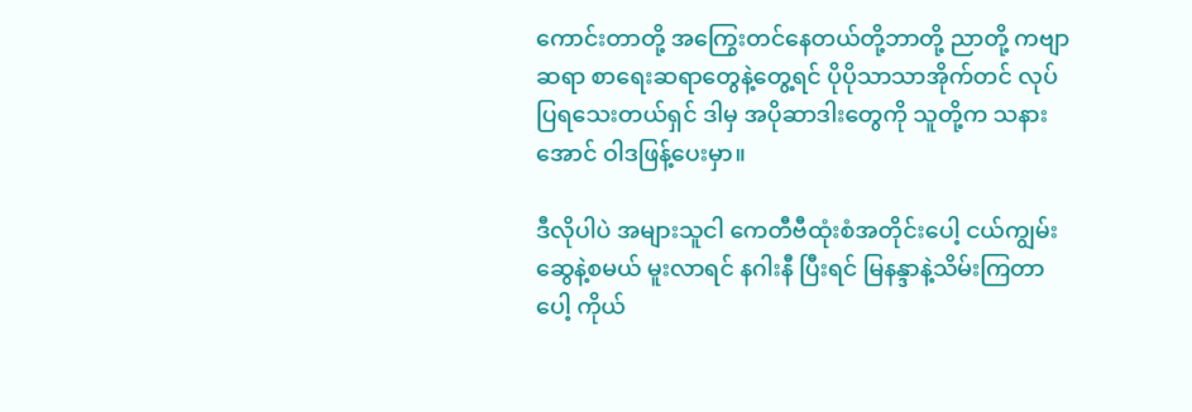ကောင်းတာတို့ အကြွေးတင်နေတယ်တို့ဘာတို့ ညာတို့ ကဗျာဆရာ စာရေးဆရာတွေနဲ့တွေ့ရင် ပိုပိုသာသာအိုက်တင် လုပ်ပြရသေးတယ်ရှင် ဒါမှ အပိုဆာဒါးတွေကို သူတို့က သနားအောင် ဝါဒဖြန့်ပေးမှာ။

ဒီလိုပါပဲ အများသူငါ ကေတီဗီထုံးစံအတိုင်းပေါ့ ငယ်ကျွမ်းဆွေနဲ့စမယ် မူးလာရင် နဂါးနီ ပြီးရင် မြနန္ဒာနဲ့သိမ်းကြတာပေါ့ ကိုယ်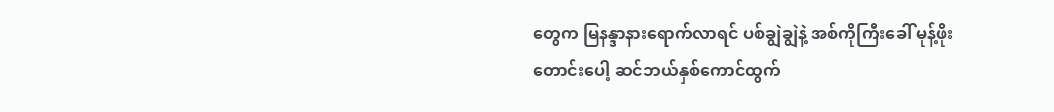တွေက မြနန္ဒာနားရောက်လာရင် ပစ်ချွဲချွဲနဲ့ အစ်ကိုကြီးခေါ် မုန့်ဖိုးတောင်းပေါ့ ဆင်ဘယ်နှစ်ကောင်ထွက်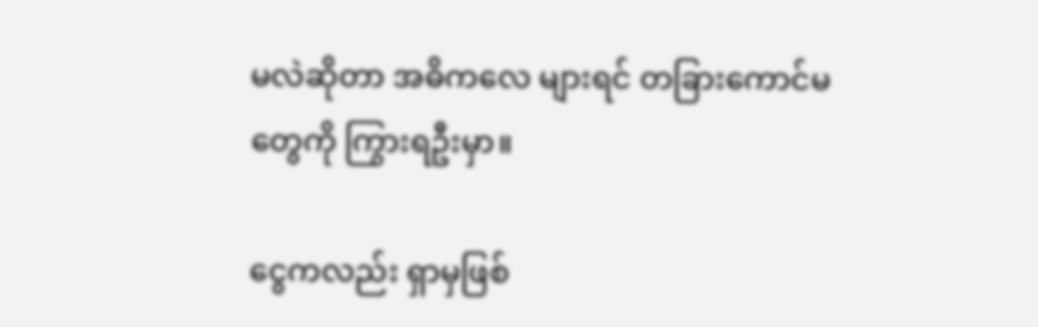မလဲဆိုတာ အဓိကလေ များရင် တခြားကောင်မတွေကို ကြွားရဦးမှာ။

ငွေကလည်း ရှာမှဖြစ်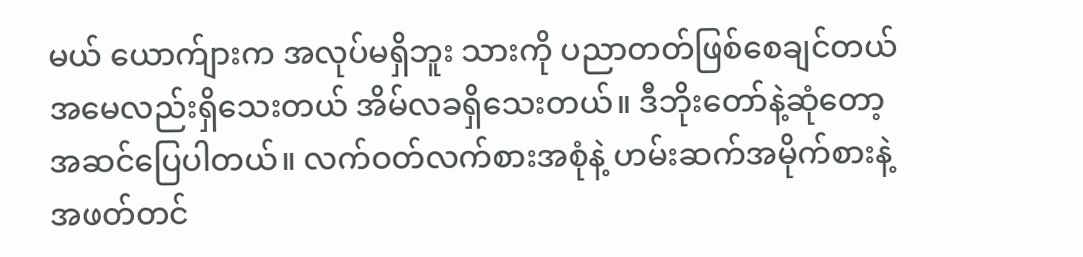မယ် ယောက်ျားက အလုပ်မရှိဘူး သားကို ပညာတတ်ဖြစ်စေချင်တယ် အမေလည်းရှိသေးတယ် အိမ်လခရှိသေးတယ်။ ဒီဘိုးတော်နဲ့ဆုံတော့ အဆင်ပြေပါတယ်။ လက်ဝတ်လက်စားအစုံနဲ့ ဟမ်းဆက်အမိုက်စားနဲ့ အဖတ်တင်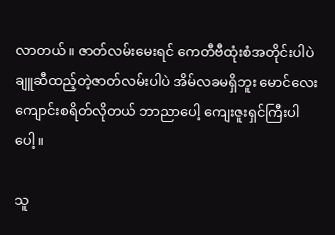လာတယ်။ ဇာတ်လမ်းမေးရင် ကေတီဗီထုံးစံအတိုင်းပါပဲ ချူဆီထည့်တဲ့ဇာတ်လမ်းပါပဲ အိမ်လခမရှိဘူး မောင်လေးကျောင်းစရိတ်လိုတယ် ဘာညာပေါ့ ကျေးဇူးရှင်ကြီးပါပေါ့။

သူ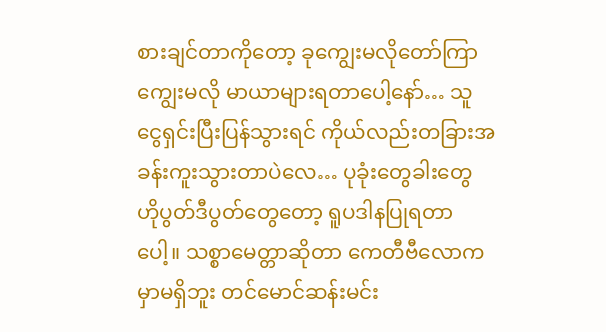စားချင်တာကိုတော့ ခုကျွေးမလိုတော်ကြာကျွေးမလို မာယာများရတာပေါ့နော်… သူငွေရှင်းပြီးပြန်သွားရင် ကိုယ်လည်းတခြားအခန်းကူးသွားတာပဲလေ… ပုခုံးတွေခါးတွေ ဟိုပွတ်ဒီပွတ်တွေတော့ ရူပဒါနပြုရတာပေါ့။ သစ္စာမေတ္တာဆိုတာ ကေတီဗီလောကမှာမရှိဘူး တင်မောင်ဆန်းမင်း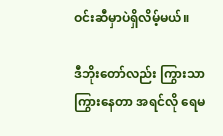ဝင်းဆီမှာပဲရှိလိမ့်မယ်။

ဒီဘိုးတော်လည်း ကြွားသာကြွားနေတာ အရင်လို ရေမ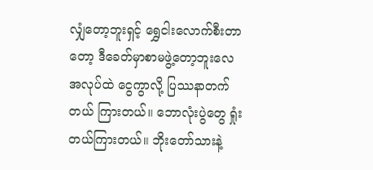လျှံတော့ဘူးရှင့် ရွှေငါးလောက်စီးတာတော့ ဒီခေတ်မှာစာမဖွဲ့တော့ဘူးလေ အလုပ်ထဲ ငွေကွာလို့ ပြဿနာတက်တယ် ကြားတယ်။ ဘောလုံးပွဲတွေ ရှုံးတယ်ကြားတယ်။ ဘိုးတော်သားနဲ့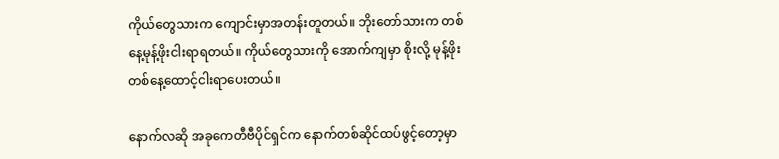ကိုယ်တွေသားက ကျောင်းမှာအတန်းတူတယ်။ ဘိုးတော်သားက တစ်နေ့မုန့်ဖိုးငါးရာရတယ်။ ကိုယ်တွေသားကို အောက်ကျမှာ စိုးလို့ မုန့်ဖိုး တစ်နေ့ထောင့်ငါးရာပေးတယ်။

နောက်လဆို အခုကေတီဗီပိုင်ရှင်က နောက်တစ်ဆိုင်ထပ်ဖွင့်တော့မှာ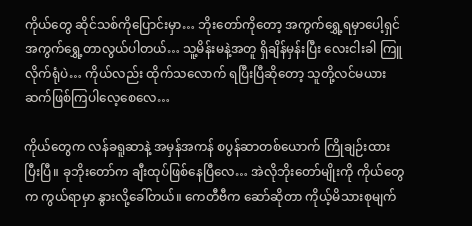ကိုယ်တွေ ဆိုင်သစ်ကိုပြောင်းမှာ… ဘိုးတော်ကိုတော့ အကွက်ရွှေ့ရမှာပေါ့ရှင် အကွက်ရွှေ့တာလွယ်ပါတယ်… သူ့မိန်းမနဲ့အတူ ရှိချိန်မှန်းပြီး လေးငါးခါ ကြူလိုက်ရုံပဲ… ကိုယ်လည်း ထိုက်သလောက် ရပြီးပြီဆိုတော့ သူတို့လင်မယား ဆက်ဖြစ်ကြပါလေ့စေလေ…

ကိုယ်တွေက လန်ခရူဆာနဲ့ အမှန်အကန် စပွန်ဆာတစ်ယောက် ကြိုချဉ်းထားပြီးပြီ။ ခုဘိုးတော်က ချီးထုပ်ဖြစ်နေပြီလေ… အဲလိုဘိုးတော်မျိုးကို ကိုယ်တွေက ကွယ်ရာမှာ နွားလို့ခေါ်တယ်။ ကေတီဗီက ဆော်ဆိုတာ ကိုယ့်မိသားစုမျက်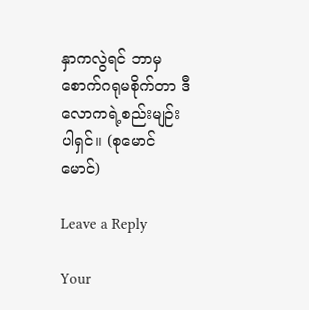နှာကလွဲရင် ဘာမှစောက်ဂရုမစိုက်တာ ဒီလောကရဲ့စည်းမျဉ်းပါရှင်။ (စုမောင်မောင်)

Leave a Reply

Your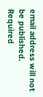email address will not be published. Required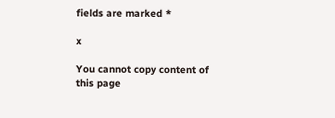fields are marked *

x

You cannot copy content of this page